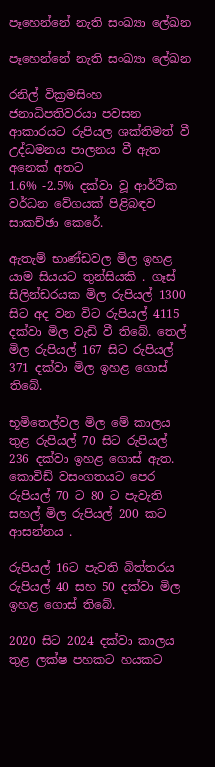පෑහෙන්නේ නැති සංඛ්‍යා ලේඛන

පෑහෙන්නේ නැති සංඛ්‍යා ලේඛන

රනිල් වික්‍රමසිංහ ජනාධිපතිවරයා පවසන ආකාරයට රුපියල ශක්තිමත් වී උද්ධමනය පාලනය වී ඇත අනෙක් අතට
1.6% -2.5% දක්වා වූ ආර්ථික වර්ධන වේගයක් පිළිබඳව සාකච්ඡා කෙරේ.

ඇතැම් භාණ්ඩවල මිල ඉහළ යාම සියයට තුන්සියකි . ගෑස් සිලින්ඩරයක මිල රුපියල් 1300 සිට අද වන විට රුපියල් 4115 දක්වා මිල වැඩි වී තිබේ. තෙල් මිල රුපියල් 167 සිට රුපියල් 371 දක්වා මිල ඉහළ ගොස් තිබේ.

භූමිතෙල්වල මිල මේ කාලය තුළ රුපියල් 70 සිට රුපියල් 236 දක්වා ඉහළ ගොස් ඇත. කොවිඩ් වසංගතයට පෙර රුපියල් 70 ට 80 ට පැවැති සහල් මිල රුපියල් 200 කට ආසන්නය .

රුපියල් 16ට පැවති බිත්තරය රුපියල් 40 සහ 50 දක්වා මිල ඉහළ ගොස් තිබේ.

2020 සිට 2024 දක්වා කාලය තුළ ලක්ෂ පහකට හයකට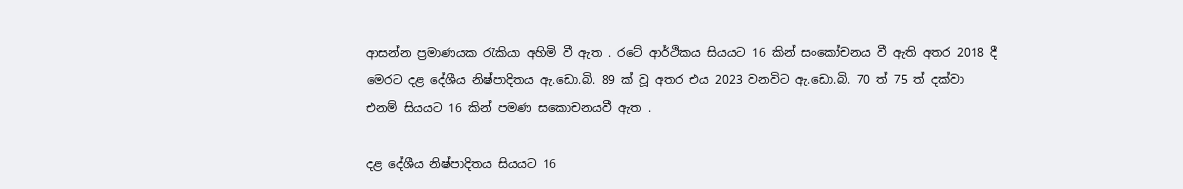ආසන්න ප්‍රමාණයක රැකියා අහිමි වී ඇත . රටේ ආර්ථිකය සියයට 16 කින් සංකෝචනය වී ඇති අතර 2018 දී මෙරට දළ දේශීය නිෂ්පාදිතය ඇ.ඩො.බි. 89 ක් වූ අතර එය 2023 වනවිට ඇ.ඩො.බි. 70 ත් 75 ත් දක්වා එනම් සියයට 16 කින් පමණ සකොචනයවී ඇත .

දළ දේශීය නිෂ්පාදිතය සියයට 16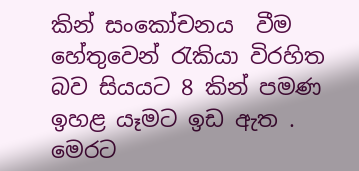කින් සංකෝචනය  වීම හේතුවෙන් රැකියා විරහිත බව සියයට 8 කින් පමණ ඉහළ යෑමට ඉඩ ඇත . මෙරට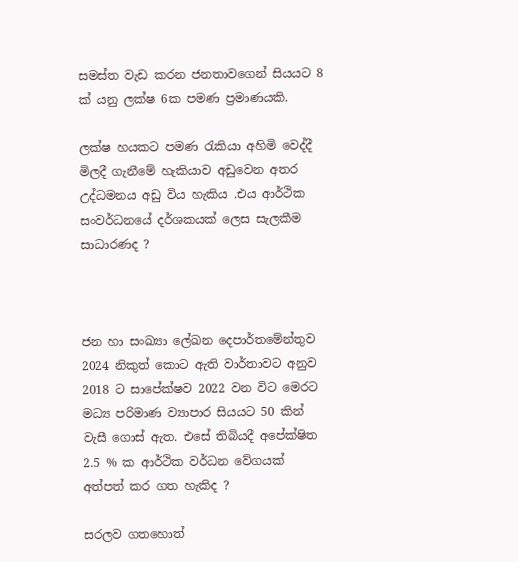සමස්ත වැඩ කරන ජනතාවගෙන් සියයට 8 ක් යනු ලක්ෂ 6ක පමණ ප්‍රමාණයකි.

ලක්ෂ හයකට පමණ රැකියා අහිමි වෙද්දී මිලදී ගැනීමේ හැකියාව අඩුවෙන අතර උද්ධමනය අඩු විය හැකිය .එය ආර්ථික සංවර්ධනයේ දර්ශකයක් ලෙස සැලකීම සාධාරණද ?



ජන හා සංඛ්‍යා ලේඛන දෙපාර්තමේන්තුව 2024 නිකුත් කොට ඇති වාර්තාවට අනුව 2018 ට සාපේක්ෂව 2022 වන විට මෙරට මධ්‍ය පරිමාණ ව්‍යාපාර සියයට 50 කින් වැසී ගොස් ඇත. එසේ තිබියදී අපේක්ෂිත 2.5 % ක ආර්ථික වර්ධන වේගයක් අත්පත් කර ගත හැකිද ?

සරලව ගතහොත්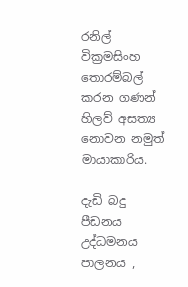රනිල් වික්‍රමසිංහ තොරම්බල් කරන ගණන් හිලව් අසත්‍ය නොවන නමුත් මායාකාරිය.

දැඩි බදු පීඩනය උද්ධමනය පාලනය ,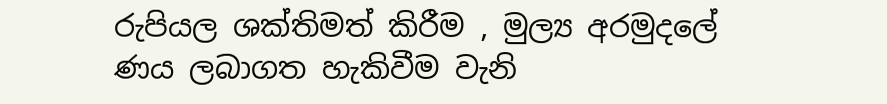රුපියල ශක්තිමත් කිරීම , මුල්‍ය අරමුදලේ ණය ලබාගත හැකිවීම වැනි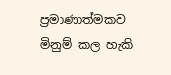ප්‍රමාණාත්මකව මිනුම් කල හැකි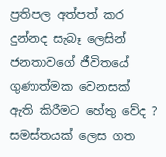ප්‍රතිපල අත්පත් කර දුන්නද සැබෑ ලෙසින් ජනතාවගේ ජීවිතයේ ගුණාත්මක වෙනසක්
ඇති කිරීමට හේතු වේද ?
සමස්තයක් ලෙස ගත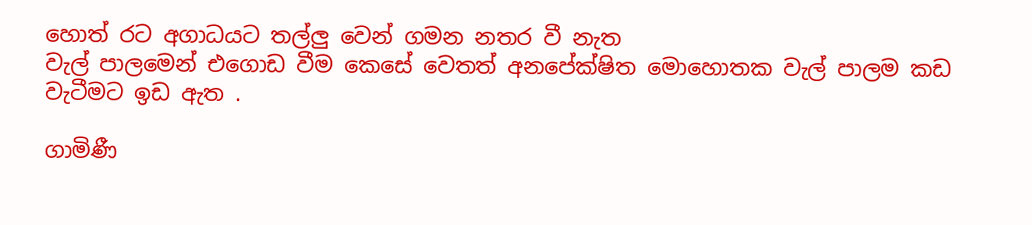හොත් රට අගාධයට තල්ලු වෙන් ගමන නතර වී නැත
වැල් පාලමෙන් එගොඩ වීම කෙසේ වෙතත් අනපේක්ෂිත මොහොතක වැල් පාලම කඩ වැටීමට ඉඩ ඇත .

ගාමිණී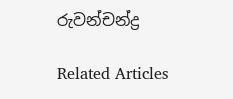රුවන්චන්ද්‍ර

Related Articles